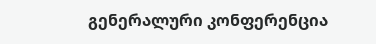გენერალური კონფერენცია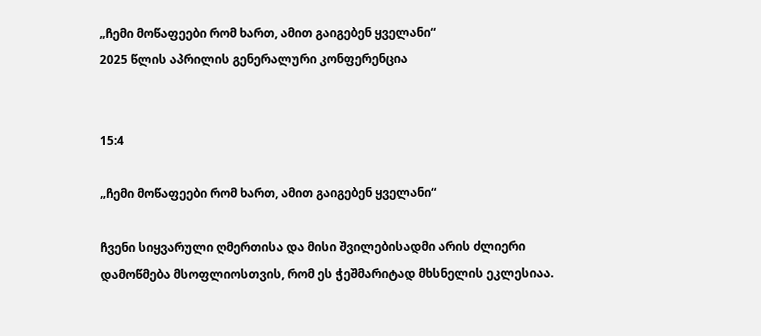„ჩემი მოწაფეები რომ ხართ, ამით გაიგებენ ყველანი“
2025 წლის აპრილის გენერალური კონფერენცია


15:4

„ჩემი მოწაფეები რომ ხართ, ამით გაიგებენ ყველანი“

ჩვენი სიყვარული ღმერთისა და მისი შვილებისადმი არის ძლიერი დამოწმება მსოფლიოსთვის, რომ ეს ჭეშმარიტად მხსნელის ეკლესიაა.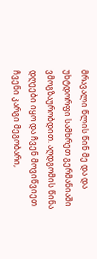მრავალი წლის წინ მე და და უხტდორფი სამხრეთ გერმანიაში ვმოგზაურობდით. აღდგომის წინა დღეები იყო და ჩვენ მოვიწვიეთ ჩვენი კარგი მეგობარი,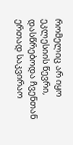რომელიც არ იყო ეკლესიის წევრი, დასწრებოდა ჩვენთან ერთად საკვირაო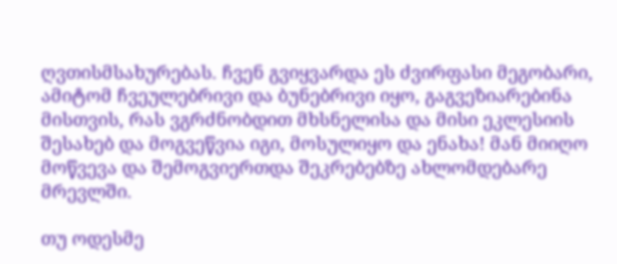ღვთისმსახურებას. ჩვენ გვიყვარდა ეს ძვირფასი მეგობარი, ამიტომ ჩვეულებრივი და ბუნებრივი იყო, გაგვეზიარებინა მისთვის, რას ვგრძნობდით მხსნელისა და მისი ეკლესიის შესახებ და მოგვეწვია იგი, მოსულიყო და ენახა! მან მიიღო მოწვევა და შემოგვიერთდა შეკრებებზე ახლომდებარე მრევლში.

თუ ოდესმე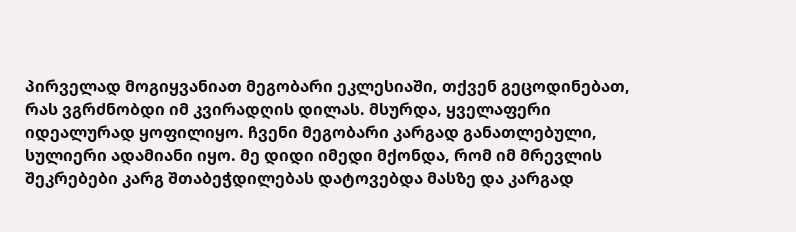პირველად მოგიყვანიათ მეგობარი ეკლესიაში, თქვენ გეცოდინებათ, რას ვგრძნობდი იმ კვირადღის დილას. მსურდა, ყველაფერი იდეალურად ყოფილიყო. ჩვენი მეგობარი კარგად განათლებული, სულიერი ადამიანი იყო. მე დიდი იმედი მქონდა, რომ იმ მრევლის შეკრებები კარგ შთაბეჭდილებას დატოვებდა მასზე და კარგად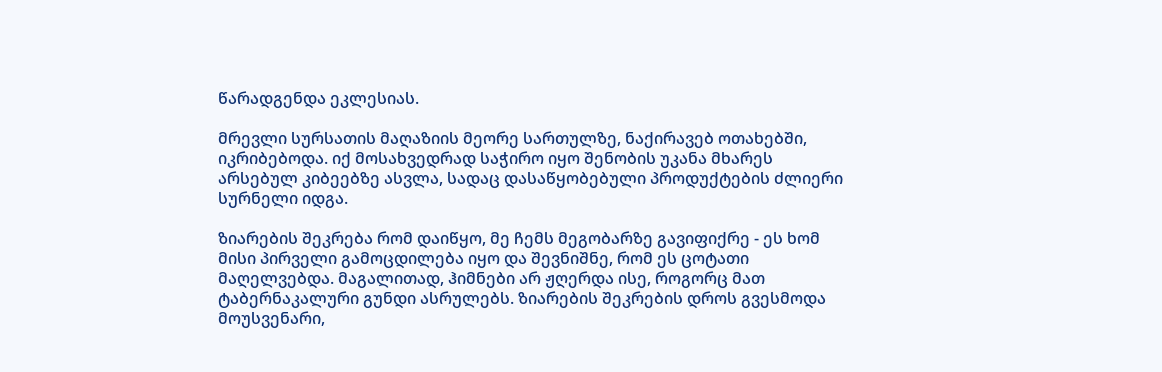წარადგენდა ეკლესიას.

მრევლი სურსათის მაღაზიის მეორე სართულზე, ნაქირავებ ოთახებში, იკრიბებოდა. იქ მოსახვედრად საჭირო იყო შენობის უკანა მხარეს არსებულ კიბეებზე ასვლა, სადაც დასაწყობებული პროდუქტების ძლიერი სურნელი იდგა.

ზიარების შეკრება რომ დაიწყო, მე ჩემს მეგობარზე გავიფიქრე - ეს ხომ მისი პირველი გამოცდილება იყო და შევნიშნე, რომ ეს ცოტათი მაღელვებდა. მაგალითად, ჰიმნები არ ჟღერდა ისე, როგორც მათ ტაბერნაკალური გუნდი ასრულებს. ზიარების შეკრების დროს გვესმოდა მოუსვენარი,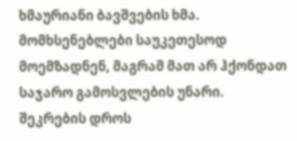ხმაურიანი ბავშვების ხმა. მომხსენებლები საუკეთესოდ მოემზადნენ, მაგრამ მათ არ ჰქონდათ საჯარო გამოსვლების უნარი. შეკრების დროს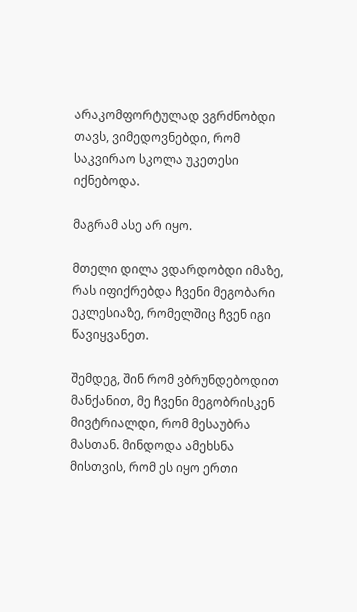არაკომფორტულად ვგრძნობდი თავს, ვიმედოვნებდი, რომ საკვირაო სკოლა უკეთესი იქნებოდა.

მაგრამ ასე არ იყო.

მთელი დილა ვდარდობდი იმაზე, რას იფიქრებდა ჩვენი მეგობარი ეკლესიაზე, რომელშიც ჩვენ იგი წავიყვანეთ.

შემდეგ, შინ რომ ვბრუნდებოდით მანქანით, მე ჩვენი მეგობრისკენ მივტრიალდი, რომ მესაუბრა მასთან. მინდოდა ამეხსნა მისთვის, რომ ეს იყო ერთი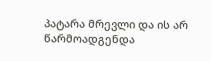პატარა მრევლი და ის არ წარმოადგენდა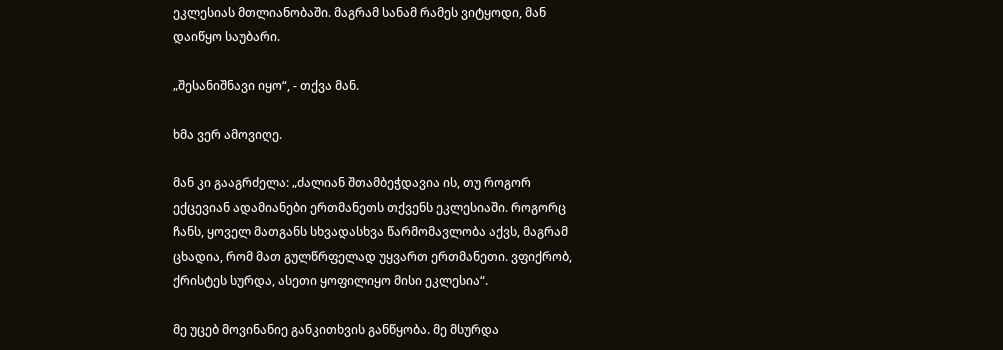ეკლესიას მთლიანობაში. მაგრამ სანამ რამეს ვიტყოდი, მან დაიწყო საუბარი.

„შესანიშნავი იყო“, - თქვა მან.

ხმა ვერ ამოვიღე.

მან კი გააგრძელა: „ძალიან შთამბეჭდავია ის, თუ როგორ ექცევიან ადამიანები ერთმანეთს თქვენს ეკლესიაში. როგორც ჩანს, ყოველ მათგანს სხვადასხვა წარმომავლობა აქვს, მაგრამ ცხადია, რომ მათ გულწრფელად უყვართ ერთმანეთი. ვფიქრობ, ქრისტეს სურდა, ასეთი ყოფილიყო მისი ეკლესია“.

მე უცებ მოვინანიე განკითხვის განწყობა. მე მსურდა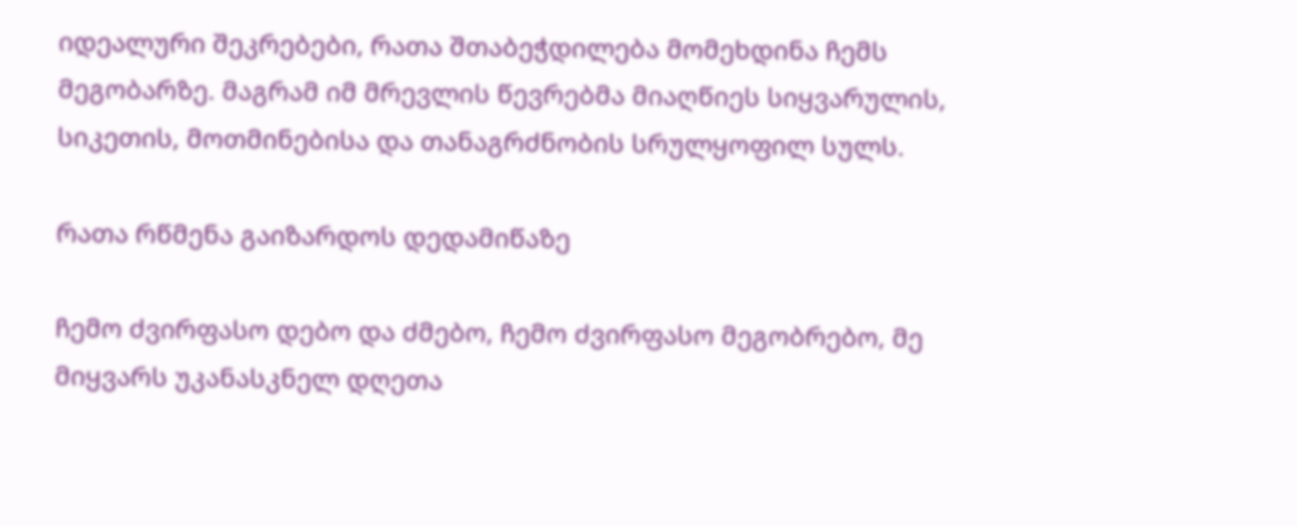იდეალური შეკრებები, რათა შთაბეჭდილება მომეხდინა ჩემს მეგობარზე. მაგრამ იმ მრევლის წევრებმა მიაღწიეს სიყვარულის, სიკეთის, მოთმინებისა და თანაგრძნობის სრულყოფილ სულს.

რათა რწმენა გაიზარდოს დედამიწაზე

ჩემო ძვირფასო დებო და ძმებო, ჩემო ძვირფასო მეგობრებო, მე მიყვარს უკანასკნელ დღეთა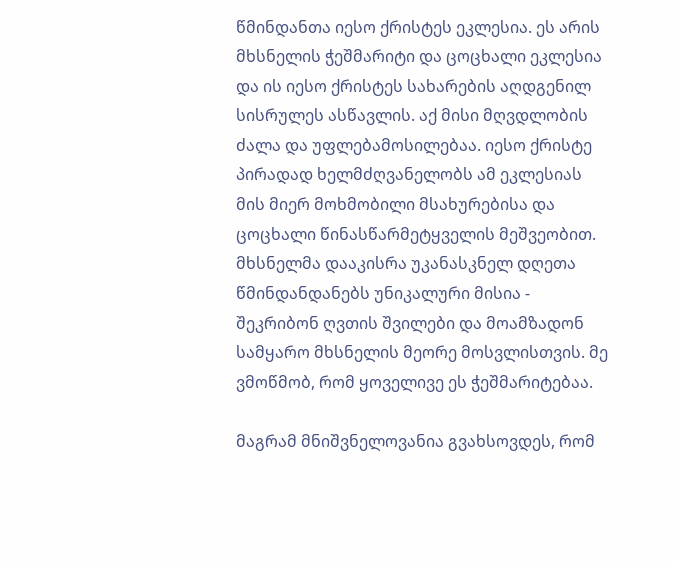წმინდანთა იესო ქრისტეს ეკლესია. ეს არის მხსნელის ჭეშმარიტი და ცოცხალი ეკლესია და ის იესო ქრისტეს სახარების აღდგენილ სისრულეს ასწავლის. აქ მისი მღვდლობის ძალა და უფლებამოსილებაა. იესო ქრისტე პირადად ხელმძღვანელობს ამ ეკლესიას მის მიერ მოხმობილი მსახურებისა და ცოცხალი წინასწარმეტყველის მეშვეობით. მხსნელმა დააკისრა უკანასკნელ დღეთა წმინდანდანებს უნიკალური მისია - შეკრიბონ ღვთის შვილები და მოამზადონ სამყარო მხსნელის მეორე მოსვლისთვის. მე ვმოწმობ, რომ ყოველივე ეს ჭეშმარიტებაა.

მაგრამ მნიშვნელოვანია გვახსოვდეს, რომ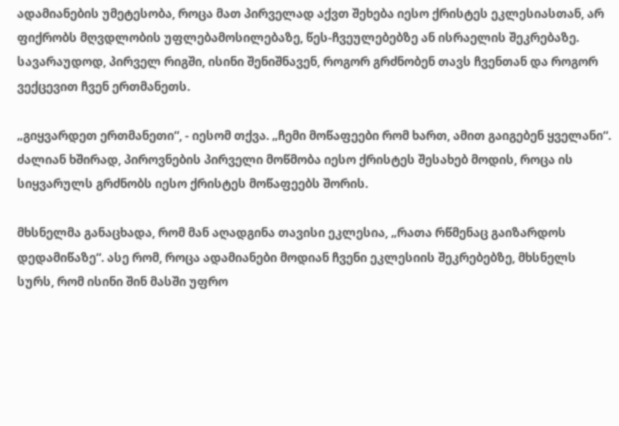ადამიანების უმეტესობა, როცა მათ პირველად აქვთ შეხება იესო ქრისტეს ეკლესიასთან, არ ფიქრობს მღვდლობის უფლებამოსილებაზე, წეს-ჩვეულებებზე ან ისრაელის შეკრებაზე. სავარაუდოდ, პირველ რიგში, ისინი შენიშნავენ, როგორ გრძნობენ თავს ჩვენთან და როგორ ვექცევით ჩვენ ერთმანეთს.

„გიყვარდეთ ერთმანეთი“, - იესომ თქვა. „ჩემი მოწაფეები რომ ხართ, ამით გაიგებენ ყველანი“. ძალიან ხშირად, პიროვნების პირველი მოწმობა იესო ქრისტეს შესახებ მოდის, როცა ის სიყვარულს გრძნობს იესო ქრისტეს მოწაფეებს შორის.

მხსნელმა განაცხადა, რომ მან აღადგინა თავისი ეკლესია, „რათა რწმენაც გაიზარდოს დედამიწაზე“. ასე რომ, როცა ადამიანები მოდიან ჩვენი ეკლესიის შეკრებებზე, მხსნელს სურს, რომ ისინი შინ მასში უფრო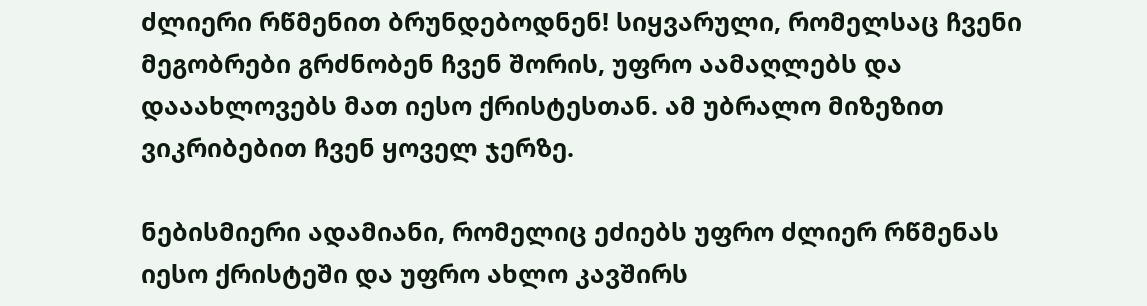ძლიერი რწმენით ბრუნდებოდნენ! სიყვარული, რომელსაც ჩვენი მეგობრები გრძნობენ ჩვენ შორის, უფრო აამაღლებს და დააახლოვებს მათ იესო ქრისტესთან. ამ უბრალო მიზეზით ვიკრიბებით ჩვენ ყოველ ჯერზე.

ნებისმიერი ადამიანი, რომელიც ეძიებს უფრო ძლიერ რწმენას იესო ქრისტეში და უფრო ახლო კავშირს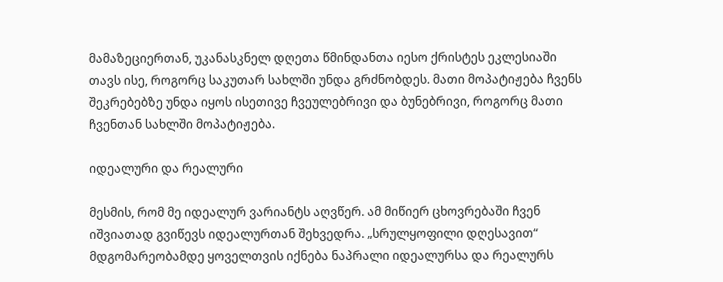მამაზეციერთან, უკანასკნელ დღეთა წმინდანთა იესო ქრისტეს ეკლესიაში თავს ისე, როგორც საკუთარ სახლში უნდა გრძნობდეს. მათი მოპატიჟება ჩვენს შეკრებებზე უნდა იყოს ისეთივე ჩვეულებრივი და ბუნებრივი, როგორც მათი ჩვენთან სახლში მოპატიჟება.

იდეალური და რეალური

მესმის, რომ მე იდეალურ ვარიანტს აღვწერ. ამ მიწიერ ცხოვრებაში ჩვენ იშვიათად გვიწევს იდეალურთან შეხვედრა. „სრულყოფილი დღესავით“ მდგომარეობამდე ყოველთვის იქნება ნაპრალი იდეალურსა და რეალურს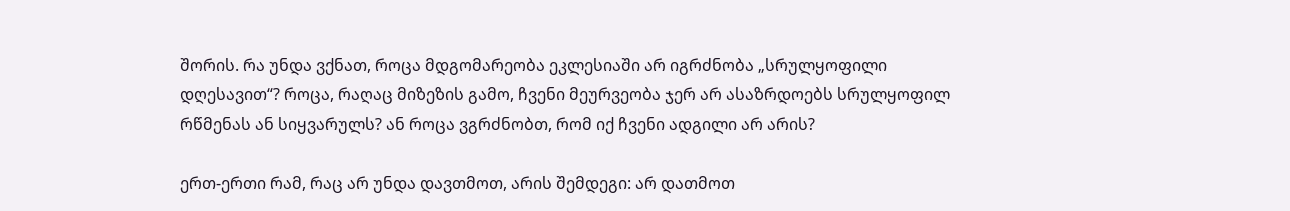შორის. რა უნდა ვქნათ, როცა მდგომარეობა ეკლესიაში არ იგრძნობა „სრულყოფილი დღესავით“? როცა, რაღაც მიზეზის გამო, ჩვენი მეურვეობა ჯერ არ ასაზრდოებს სრულყოფილ რწმენას ან სიყვარულს? ან როცა ვგრძნობთ, რომ იქ ჩვენი ადგილი არ არის?

ერთ-ერთი რამ, რაც არ უნდა დავთმოთ, არის შემდეგი: არ დათმოთ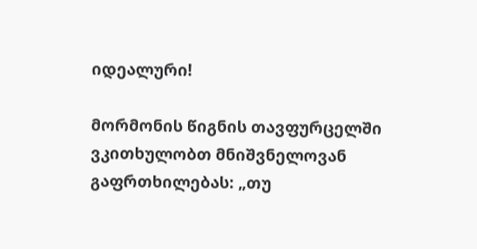იდეალური!

მორმონის წიგნის თავფურცელში ვკითხულობთ მნიშვნელოვან გაფრთხილებას: „თუ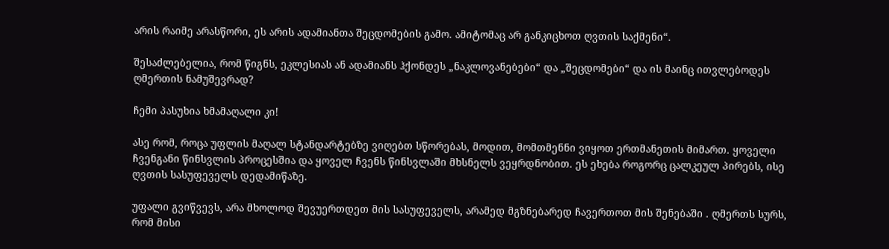არის რაიმე არასწორი, ეს არის ადამიანთა შეცდომების გამო. ამიტომაც არ განკიცხოთ ღვთის საქმენი“.

შესაძლებელია, რომ წიგნს, ეკლესიას ან ადამიანს ჰქონდეს „ნაკლოვანებები“ და „შეცდომები“ და ის მაინც ითვლებოდეს ღმერთის ნამუშევრად?

ჩემი პასუხია ხმამაღალი კი!

ასე რომ, როცა უფლის მაღალ სტანდარტებზე ვიღებთ სწორებას, მოდით, მომთმენნი ვიყოთ ერთმანეთის მიმართ. ყოველი ჩვენგანი წინსვლის პროცესშია და ყოველ ჩვენს წინსვლაში მხსნელს ვეყრდნობით. ეს ეხება როგორც ცალკეულ პირებს, ისე ღვთის სასუფეველს დედამიწაზე.

უფალი გვიწვევს, არა მხოლოდ შევუერთდეთ მის სასუფეველს, არამედ მგზნებარედ ჩავერთოთ მის შენებაში . ღმერთს სურს, რომ მისი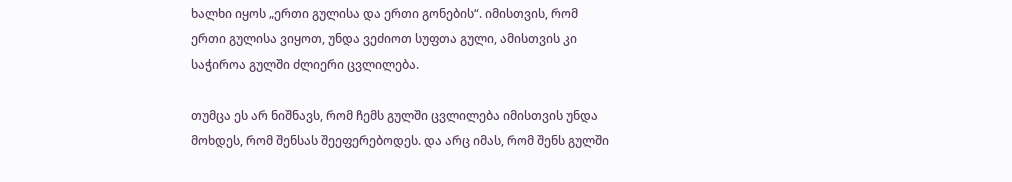ხალხი იყოს „ერთი გულისა და ერთი გონების“. იმისთვის, რომ ერთი გულისა ვიყოთ, უნდა ვეძიოთ სუფთა გული, ამისთვის კი საჭიროა გულში ძლიერი ცვლილება.

თუმცა ეს არ ნიშნავს, რომ ჩემს გულში ცვლილება იმისთვის უნდა მოხდეს, რომ შენსას შეეფერებოდეს. და არც იმას, რომ შენს გულში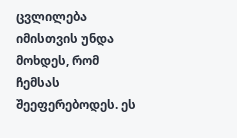ცვლილება იმისთვის უნდა მოხდეს, რომ ჩემსას შეეფერებოდეს. ეს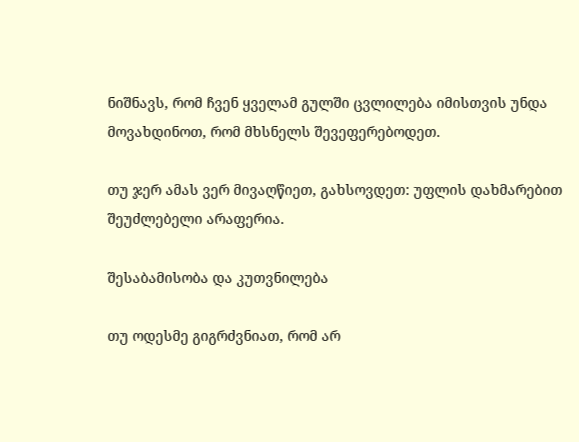ნიშნავს, რომ ჩვენ ყველამ გულში ცვლილება იმისთვის უნდა მოვახდინოთ, რომ მხსნელს შევეფერებოდეთ.

თუ ჯერ ამას ვერ მივაღწიეთ, გახსოვდეთ: უფლის დახმარებით შეუძლებელი არაფერია.

შესაბამისობა და კუთვნილება

თუ ოდესმე გიგრძვნიათ, რომ არ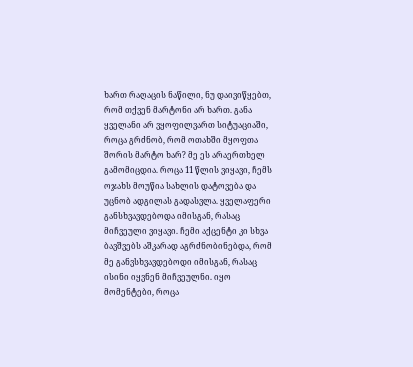ხართ რაღაცის ნაწილი, ნუ დაივიწყებთ, რომ თქვენ მარტონი არ ხართ. განა ყველანი არ ვყოფილვართ სიტუაციაში, როცა გრძნობ, რომ ოთახში მყოფთა შორის მარტო ხარ? მე ეს არაერთხელ გამომიცდია. როცა 11 წლის ვიყავი, ჩემს ოჯახს მოუწია სახლის დატოვება და უცნობ ადგილას გადასვლა. ყველაფერი განსხვავდებოდა იმისგან, რასაც მიჩვეული ვიყავი. ჩემი აქცენტი კი სხვა ბავშვებს აშკარად აგრძნობინებდა, რომ მე განვსხვავდებოდი იმისგან, რასაც ისინი იყვნენ მიჩვეულნი. იყო მომენტები, როცა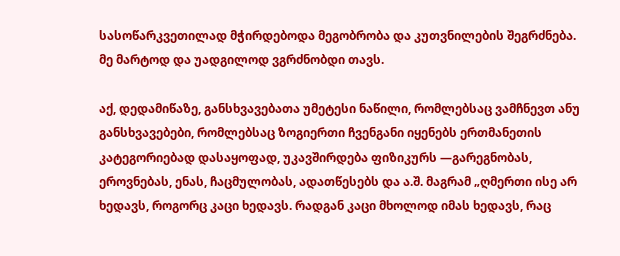სასოწარკვეთილად მჭირდებოდა მეგობრობა და კუთვნილების შეგრძნება. მე მარტოდ და უადგილოდ ვგრძნობდი თავს.

აქ, დედამიწაზე, განსხვავებათა უმეტესი ნაწილი, რომლებსაც ვამჩნევთ ანუ განსხვავებები, რომლებსაც ზოგიერთი ჩვენგანი იყენებს ერთმანეთის კატეგორიებად დასაყოფად, უკავშირდება ფიზიკურს —გარეგნობას, ეროვნებას, ენას, ჩაცმულობას, ადათწესებს და ა.შ. მაგრამ „ღმერთი ისე არ ხედავს, როგორც კაცი ხედავს. რადგან კაცი მხოლოდ იმას ხედავს, რაც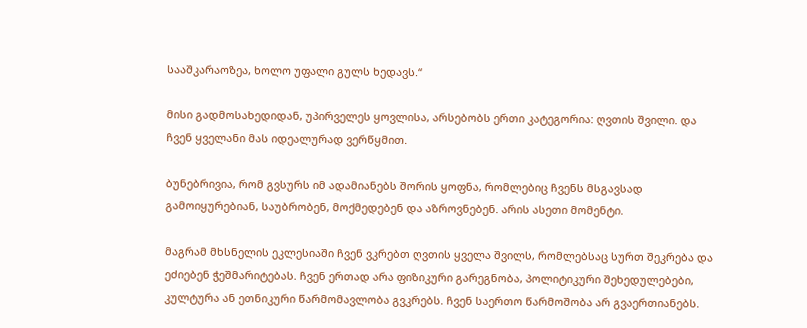სააშკარაოზეა, ხოლო უფალი გულს ხედავს.“

მისი გადმოსახედიდან, უპირველეს ყოვლისა, არსებობს ერთი კატეგორია: ღვთის შვილი. და ჩვენ ყველანი მას იდეალურად ვერწყმით.

ბუნებრივია, რომ გვსურს იმ ადამიანებს შორის ყოფნა, რომლებიც ჩვენს მსგავსად გამოიყურებიან, საუბრობენ, მოქმედებენ და აზროვნებენ. არის ასეთი მომენტი.

მაგრამ მხსნელის ეკლესიაში ჩვენ ვკრებთ ღვთის ყველა შვილს, რომლებსაც სურთ შეკრება და ეძიებენ ჭეშმარიტებას. ჩვენ ერთად არა ფიზიკური გარეგნობა, პოლიტიკური შეხედულებები, კულტურა ან ეთნიკური წარმომავლობა გვკრებს. ჩვენ საერთო წარმოშობა არ გვაერთიანებს.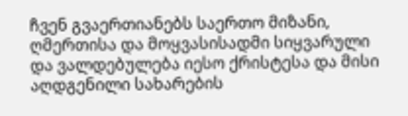ჩვენ გვაერთიანებს საერთო მიზანი, ღმერთისა და მოყვასისადმი სიყვარული და ვალდებულება იესო ქრისტესა და მისი აღდგენილი სახარების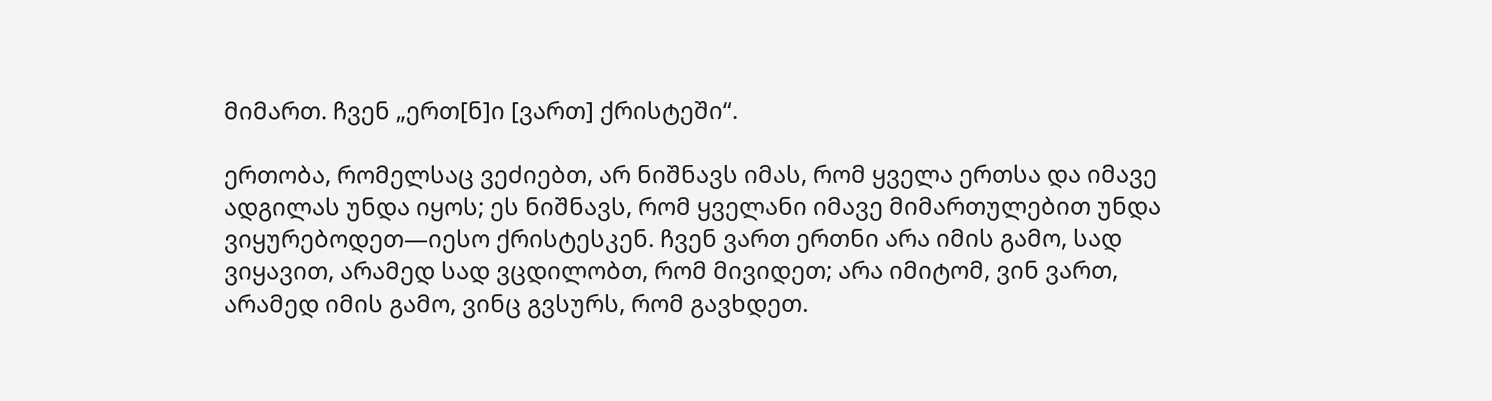მიმართ. ჩვენ „ერთ[ნ]ი [ვართ] ქრისტეში“.

ერთობა, რომელსაც ვეძიებთ, არ ნიშნავს იმას, რომ ყველა ერთსა და იმავე ადგილას უნდა იყოს; ეს ნიშნავს, რომ ყველანი იმავე მიმართულებით უნდა ვიყურებოდეთ—იესო ქრისტესკენ. ჩვენ ვართ ერთნი არა იმის გამო, სად ვიყავით, არამედ სად ვცდილობთ, რომ მივიდეთ; არა იმიტომ, ვინ ვართ, არამედ იმის გამო, ვინც გვსურს, რომ გავხდეთ.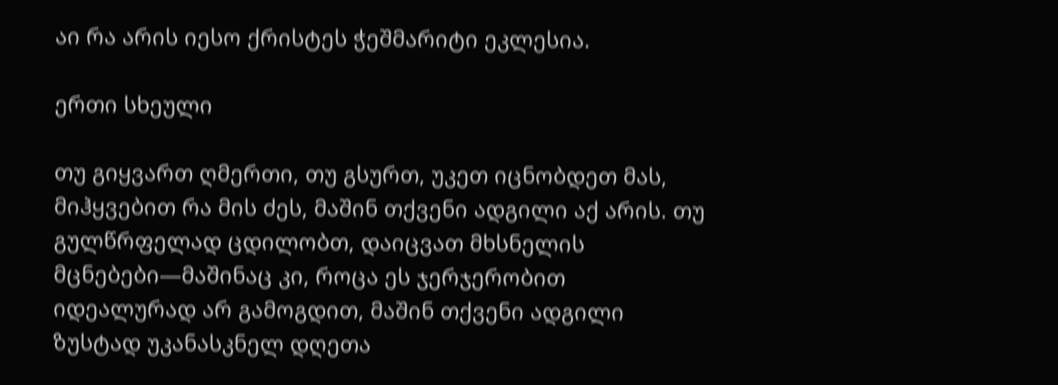აი რა არის იესო ქრისტეს ჭეშმარიტი ეკლესია.

ერთი სხეული

თუ გიყვართ ღმერთი, თუ გსურთ, უკეთ იცნობდეთ მას, მიჰყვებით რა მის ძეს, მაშინ თქვენი ადგილი აქ არის. თუ გულწრფელად ცდილობთ, დაიცვათ მხსნელის მცნებები—მაშინაც კი, როცა ეს ჯერჯერობით იდეალურად არ გამოგდით, მაშინ თქვენი ადგილი ზუსტად უკანასკნელ დღეთა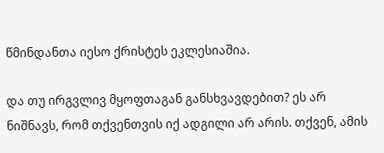წმინდანთა იესო ქრისტეს ეკლესიაშია.

და თუ ირგვლივ მყოფთაგან განსხვავდებით? ეს არ ნიშნავს, რომ თქვენთვის იქ ადგილი არ არის. თქვენ, ამის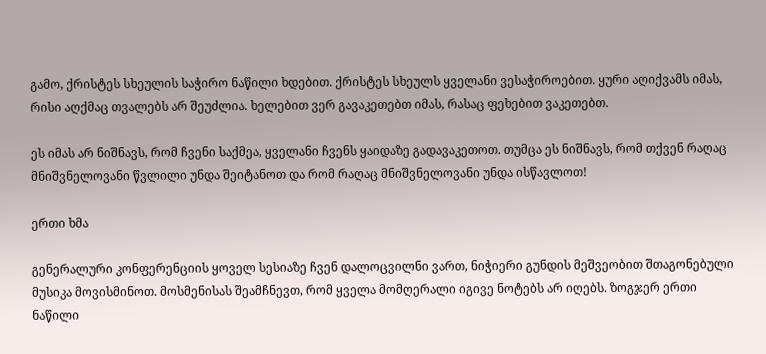გამო, ქრისტეს სხეულის საჭირო ნაწილი ხდებით. ქრისტეს სხეულს ყველანი ვესაჭიროებით. ყური აღიქვამს იმას, რისი აღქმაც თვალებს არ შეუძლია. ხელებით ვერ გავაკეთებთ იმას, რასაც ფეხებით ვაკეთებთ.

ეს იმას არ ნიშნავს, რომ ჩვენი საქმეა, ყველანი ჩვენს ყაიდაზე გადავაკეთოთ. თუმცა ეს ნიშნავს, რომ თქვენ რაღაც მნიშვნელოვანი წვლილი უნდა შეიტანოთ და რომ რაღაც მნიშვნელოვანი უნდა ისწავლოთ!

ერთი ხმა

გენერალური კონფერენციის ყოველ სესიაზე ჩვენ დალოცვილნი ვართ, ნიჭიერი გუნდის მეშვეობით შთაგონებული მუსიკა მოვისმინოთ. მოსმენისას შეამჩნევთ, რომ ყველა მომღერალი იგივე ნოტებს არ იღებს. ზოგჯერ ერთი ნაწილი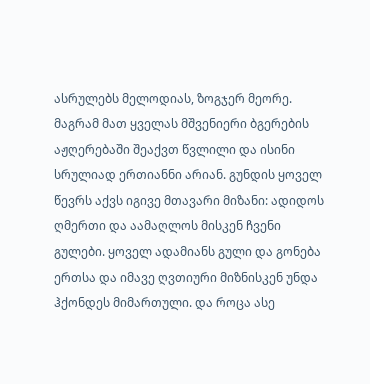ასრულებს მელოდიას, ზოგჯერ მეორე. მაგრამ მათ ყველას მშვენიერი ბგერების აჟღერებაში შეაქვთ წვლილი და ისინი სრულიად ერთიანნი არიან. გუნდის ყოველ წევრს აქვს იგივე მთავარი მიზანი: ადიდოს ღმერთი და აამაღლოს მისკენ ჩვენი გულები. ყოველ ადამიანს გული და გონება ერთსა და იმავე ღვთიური მიზნისკენ უნდა ჰქონდეს მიმართული. და როცა ასე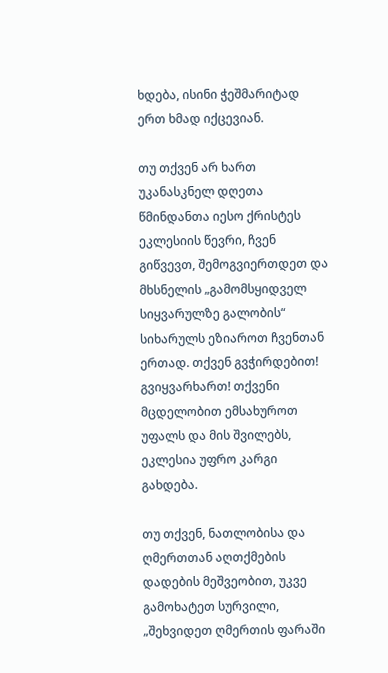ხდება, ისინი ჭეშმარიტად ერთ ხმად იქცევიან.

თუ თქვენ არ ხართ უკანასკნელ დღეთა წმინდანთა იესო ქრისტეს ეკლესიის წევრი, ჩვენ გიწვევთ, შემოგვიერთდეთ და მხსნელის „გამომსყიდველ სიყვარულზე გალობის“ სიხარულს ეზიაროთ ჩვენთან ერთად. თქვენ გვჭირდებით! გვიყვარხართ! თქვენი მცდელობით ემსახუროთ უფალს და მის შვილებს, ეკლესია უფრო კარგი გახდება.

თუ თქვენ, ნათლობისა და ღმერთთან აღთქმების დადების მეშვეობით, უკვე გამოხატეთ სურვილი, „შეხვიდეთ ღმერთის ფარაში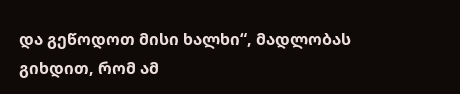და გეწოდოთ მისი ხალხი“, მადლობას გიხდით, რომ ამ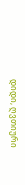დიდი, ღვთიური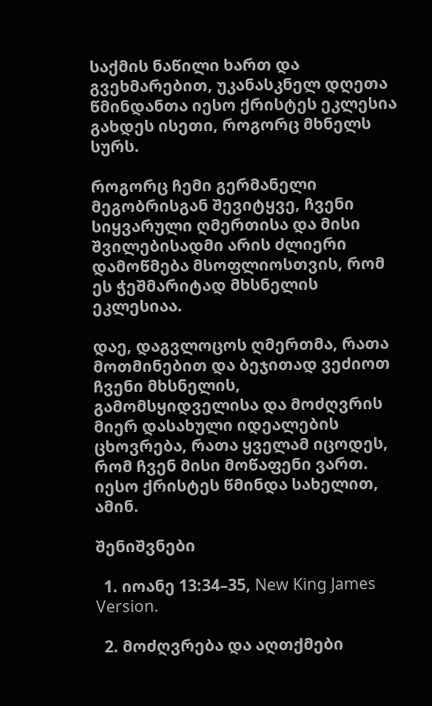საქმის ნაწილი ხართ და გვეხმარებით, უკანასკნელ დღეთა წმინდანთა იესო ქრისტეს ეკლესია გახდეს ისეთი, როგორც მხნელს სურს.

როგორც ჩემი გერმანელი მეგობრისგან შევიტყვე, ჩვენი სიყვარული ღმერთისა და მისი შვილებისადმი არის ძლიერი დამოწმება მსოფლიოსთვის, რომ ეს ჭეშმარიტად მხსნელის ეკლესიაა.

დაე, დაგვლოცოს ღმერთმა, რათა მოთმინებით და ბეჯითად ვეძიოთ ჩვენი მხსნელის, გამომსყიდველისა და მოძღვრის მიერ დასახული იდეალების ცხოვრება, რათა ყველამ იცოდეს, რომ ჩვენ მისი მოწაფენი ვართ. იესო ქრისტეს წმინდა სახელით, ამინ.

შენიშვნები

  1. იოანე 13:34–35, New King James Version.

  2. მოძღვრება და აღთქმები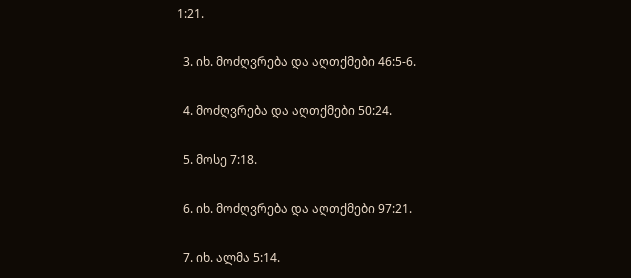1:21.

  3. იხ. მოძღვრება და აღთქმები 46:5-6.

  4. მოძღვრება და აღთქმები 50:24.

  5. მოსე 7:18.

  6. იხ. მოძღვრება და აღთქმები 97:21.

  7. იხ. ალმა 5:14.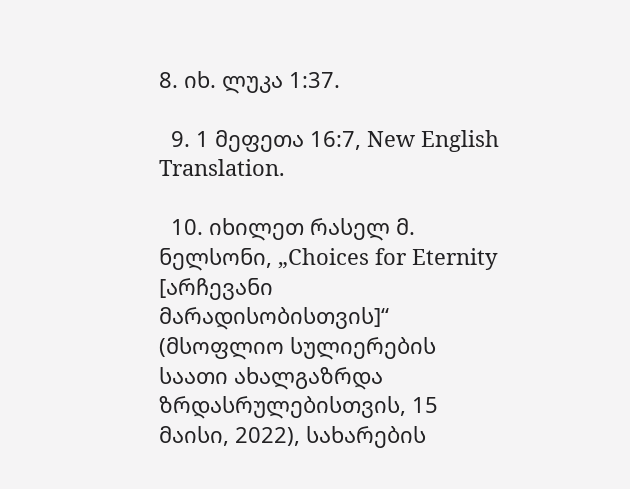8. იხ. ლუკა 1:37.

  9. 1 მეფეთა 16:7, New English Translation.

  10. იხილეთ რასელ მ. ნელსონი, „Choices for Eternity [არჩევანი მარადისობისთვის]“ (მსოფლიო სულიერების საათი ახალგაზრდა ზრდასრულებისთვის, 15 მაისი, 2022), სახარების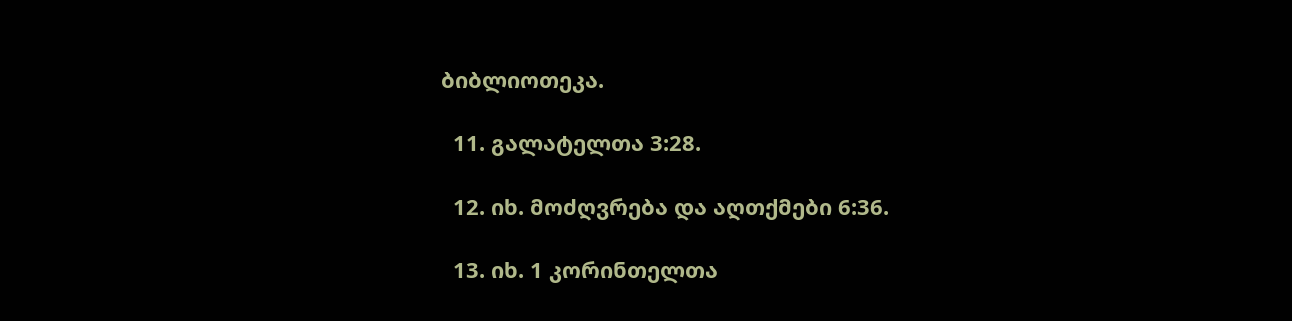ბიბლიოთეკა.

  11. გალატელთა 3:28.

  12. იხ. მოძღვრება და აღთქმები 6:36.

  13. იხ. 1 კორინთელთა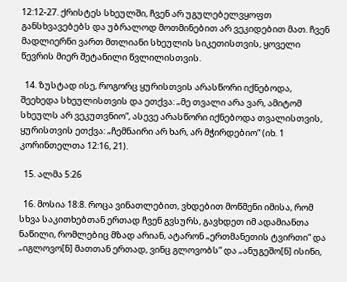12:12-27. ქრისტეს სხეულში, ჩვენ არ უგულებელვყოფთ განსხვავებებს და უბრალოდ მოთმინებით არ ვეკიდებით მათ. ჩვენ მადლიერნი ვართ მთლიანი სხეულის სიკეთისთვის, ყოველი წევრის მიერ შეტანილი წვლილისთვის.

  14. ზუსტად ისე, როგორც ყურისთვის არასწორი იქნებოდა, შეეხედა სხეულისთვის და ეთქვა: „მე თვალი არა ვარ, ამიტომ სხეულს არ ვეკუთვნიო“, ასევე არასწორი იქნებოდა თვალისთვის, ყურისთვის ეთქვა: „ჩემნაირი არ ხარ, არ მჭირდებიო“ (იხ. 1 კორინთელთა 12:16, 21).

  15. ალმა 5:26

  16. მოსია 18:8. როცა ვინათლებით, ვხდებით მოწმენი იმისა, რომ სხვა საკითხებთან ერთად ჩვენ გვსურს, გავხდეთ იმ ადამიანთა ნაწილი, რომლებიც მზად არიან, ატარონ „ერთმანეთის ტვირთი“ და „იგლოვო[ნ] მათთან ერთად, ვინც გლოვობს“ და „ანუგეშო[ნ] ისინი,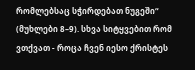რომლებსაც სჭირდებათ ნუგეში“ (მუხლები 8–9). სხვა სიტყვებით რომ ვთქვათ - როცა ჩვენ იესო ქრისტეს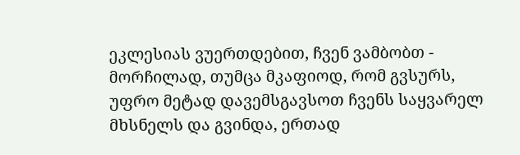ეკლესიას ვუერთდებით, ჩვენ ვამბობთ - მორჩილად, თუმცა მკაფიოდ, რომ გვსურს, უფრო მეტად დავემსგავსოთ ჩვენს საყვარელ მხსნელს და გვინდა, ერთად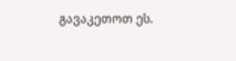გავაკეთოთ ეს.